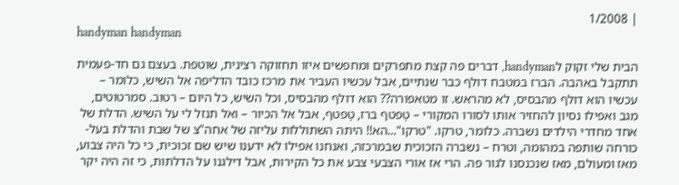| 1/2008
handyman handyman

הבית שלי זקוק לhandyman, דברים פה קצת מתפרקים ומחפשים איזו תחזוקה רצינית, שוטפת. בעצם גם חד-פעמית תתקבל באהבה. הברז במטבח דולף כבר שנתיים, אבל עכשיו העביר את מרכז כובד הדליפה אל השיש, כלומר – עכשיו הוא דולף מהבסיס, לא מהראש. זו מטאפורה?? הוא דולף מהבסיס, וכל השיש, כל היום – רטוב. סמרטוטים, מגב ואפילו נסיון להחזיר אותו לסורו המקורי – טָפטף ברז, טָפטף, אבל אל הכיור – ואל תנזל לי על השיש. הדלת של אחד מחדרי הילדים נשברה. כלומר, טרקו. "טרקו"...הא!! היתה השתוללות עליזה של אחה"צ של שבת והדלת בעל-כורחה שותפה במהומה, וטרח – נשברה הזכוכית שבמרכזה, ואנחנו אפילו לא ידענו שיש שם זכוכית, כי כל היה צבוע, מאז ומעולם, מאז שנכנסנו לגור פה. הרי אז אורי הצבעי צבע את כל הקירות, אבל דילגנו על הדלתות, כי זה היה יקר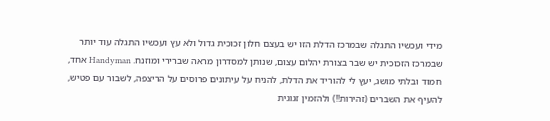מידי ועכשיו התגלה שבמרכז הדלת הזו יש בעצם חלון זכוכית גדול ולא עץ ועכשיו התגלה עוד יותר שבמרכז הזכוכית יש שבר בצורת יהלום עצום, שנותן למסדרון מראה שברירי ומוזנח. Handyman אחד, חמוד ובלתי מושג, יעץ לי להוריד את הדלת, להניח על עיתונים פרוסים על הריצפה, לשבור עם פטיש, להעיף את השברים (זהירות!!) ולהזמין זגוגית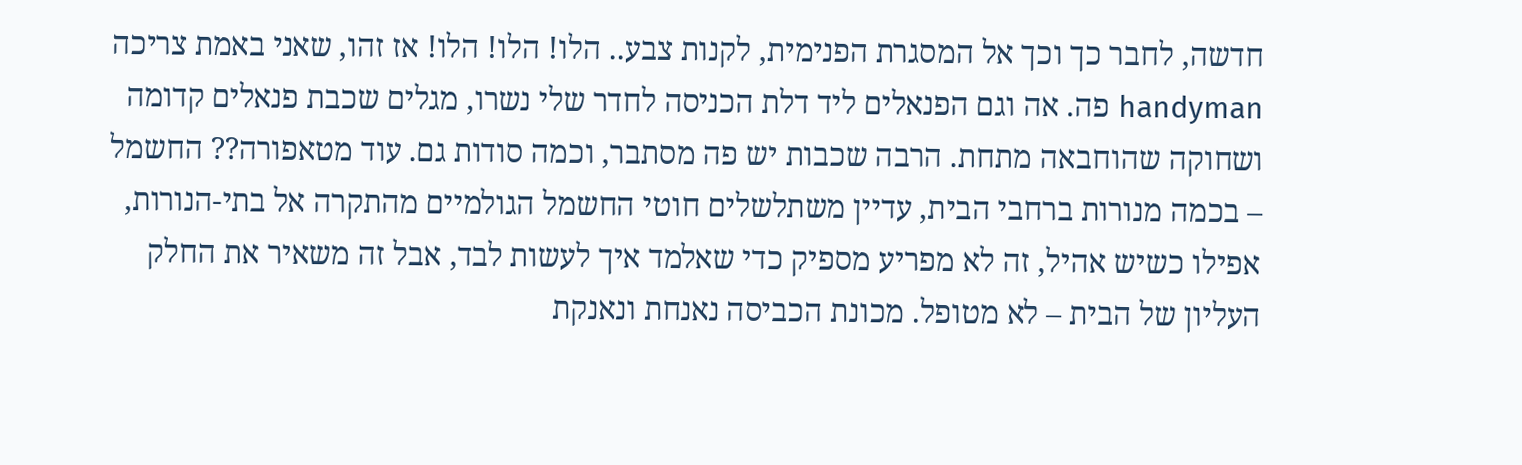חדשה, לחבר כך וכך אל המסגרת הפנימית, לקנות צבע.. הלו! הלו! הלו! אז זהו, שאני באמת צריכה handyman פה. אה וגם הפנאלים ליד דלת הכניסה לחדר שלי נשרו, מגלים שכבת פנאלים קדומה ושחוקה שהוחבאה מתחת. הרבה שכבות יש פה מסתבר, וכמה סודות גם. עוד מטאפורה?? החשמל – בכמה מנורות ברחבי הבית, עדיין משתלשלים חוטי החשמל הגולמיים מהתקרה אל בתי-הנורות, אפילו כשיש אהיל, זה לא מפריע מספיק כדי שאלמד איך לעשות לבד, אבל זה משאיר את החלק העליון של הבית – לא מטופל. מכונת הכביסה נאנחת ונאנקת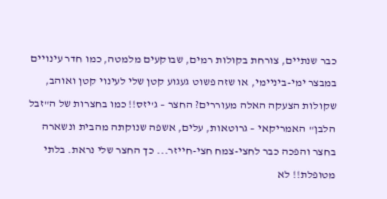כבר שנתיים, צורחת בקולות רמים, שבוקעים מלמטה, כמו חדר עינויים במבצר ימי-ביניימי, או שזה פשוט געגוע קטן שלי לעינוי קטן ואוהב, שקולות הצעקה האלה מעוררים? החצר – ג'יזס!! כמו בחצרות של ה"זבל הלבן" האמריקאי – גרוטאות, עלים, אשפה שנוקתה מהבית ונשארה בחצר והפכה כבר לחצי-צמח חצי-חייזר... כך החצר שלי נראת. בלתי מטופלת!! לא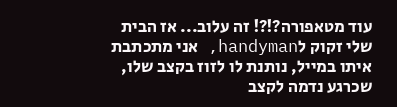עוד מטאפורה?!?! זה עלוב... אז הבית שלי זקוק לhandyman, אני מתכתבת איתו במייל, נותנת לו לזוז בקצב שלו, שכרגע נדמה לקצב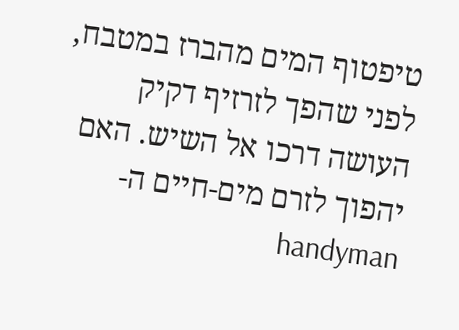טיפטוף המים מהברז במטבח, לפני שהפך לזרזיף דקיק העושה דרכו אל השיש. האם יהפוך לזרם מים-חיים ה-handyman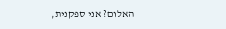האלום? אני ספקנית,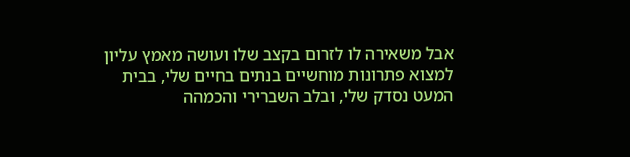אבל משאירה לו לזרום בקצב שלו ועושה מאמץ עליון למצוא פתרונות מוחשיים בנתים בחיים שלי, בבית המעט נסדק שלי, ובלב השברירי והכמהה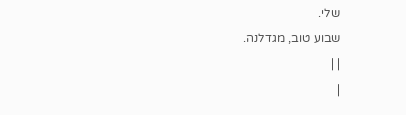שלי.
שבוע טוב, מגדלנה.
| |
|